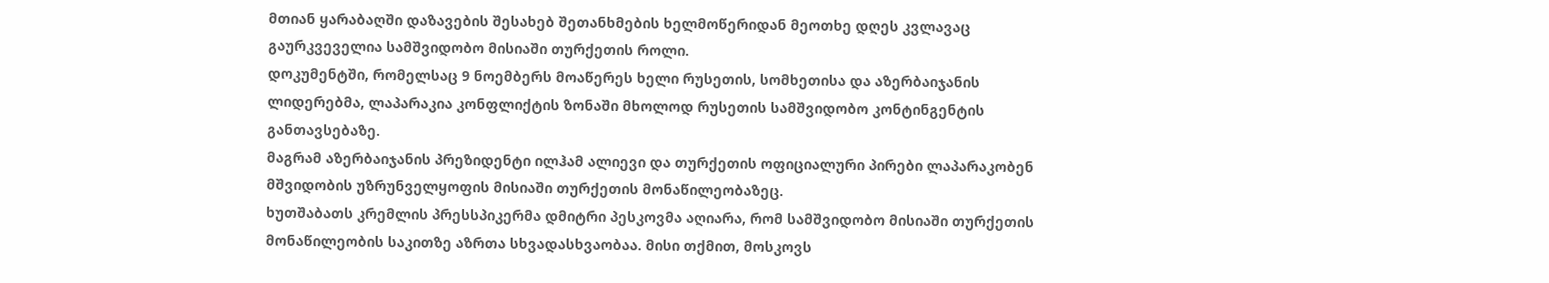მთიან ყარაბაღში დაზავების შესახებ შეთანხმების ხელმოწერიდან მეოთხე დღეს კვლავაც გაურკვეველია სამშვიდობო მისიაში თურქეთის როლი.
დოკუმენტში, რომელსაც 9 ნოემბერს მოაწერეს ხელი რუსეთის, სომხეთისა და აზერბაიჯანის ლიდერებმა, ლაპარაკია კონფლიქტის ზონაში მხოლოდ რუსეთის სამშვიდობო კონტინგენტის განთავსებაზე.
მაგრამ აზერბაიჯანის პრეზიდენტი ილჰამ ალიევი და თურქეთის ოფიციალური პირები ლაპარაკობენ მშვიდობის უზრუნველყოფის მისიაში თურქეთის მონაწილეობაზეც.
ხუთშაბათს კრემლის პრესსპიკერმა დმიტრი პესკოვმა აღიარა, რომ სამშვიდობო მისიაში თურქეთის მონაწილეობის საკითზე აზრთა სხვადასხვაობაა. მისი თქმით, მოსკოვს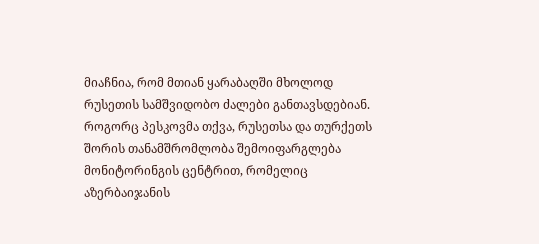მიაჩნია, რომ მთიან ყარაბაღში მხოლოდ რუსეთის სამშვიდობო ძალები განთავსდებიან. როგორც პესკოვმა თქვა, რუსეთსა და თურქეთს შორის თანამშრომლობა შემოიფარგლება მონიტორინგის ცენტრით, რომელიც აზერბაიჯანის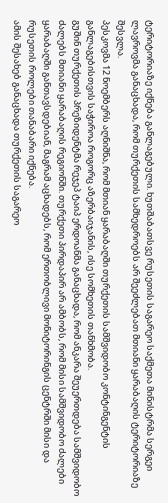ტერიტორიაზე იქნება განლაგებული. ხუთშაბათსვე რუსეთის საგარეო საქმეთა მინისტრმა სერგეი ლავროვმა განაცხადა, რომ თურქეთის სამხედროებს არ შეეძლებათ მთიანი ყარაბაღის ტერიტორიაზე შესვლა.
პესკოვმა 12 ნოემბერს აღნიშნა, რომ მთიან ყარაბაღში თურქეთის სამშვიდობო კონტინგენტის განლაგებისთვის საჭიროა როგორც აზერბაიჯანის, ისე სომხეთის თანხმობა.
გუშინ თურქეთის პრეზიდენტმა რეჯეპ ტაიპ ერდოანმა განაცხადა, რომ ანკარა შეუერთდება სამშვიდობო ძალებს მთიანი ყარაბაღის რეგიონში. თურქეთი პირდაპირ არ ამბობს, რომ მისი სამშვიდობო ძალები ყარაბაღში განთავსდებიან, მაგრამ აცხადებს, რომ ერთობლივი მონიტორინგის ცენტრში მისი და რუსეთის როლები თანაბარი იქნება.
ამის შესახებ განაცხადა თურქეთის საგარეო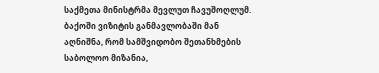საქმეთა მინისტრმა მევლუთ ჩავუშოღლუმ. ბაქოში ვიზიტის განმავლობაში მან აღნიშნა, რომ სამშვიდობო შეთანხმების საბოლოო მიზანია,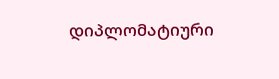დიპლომატიური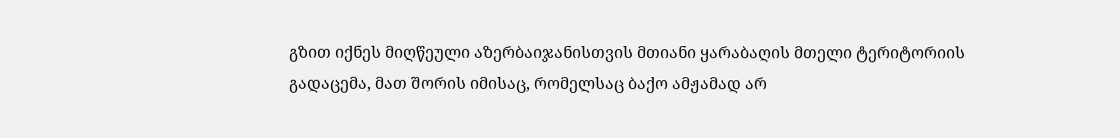გზით იქნეს მიღწეული აზერბაიჯანისთვის მთიანი ყარაბაღის მთელი ტერიტორიის გადაცემა, მათ შორის იმისაც, რომელსაც ბაქო ამჟამად არ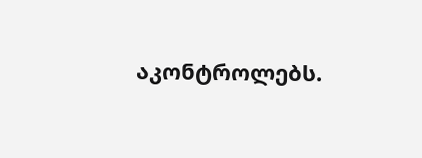აკონტროლებს.